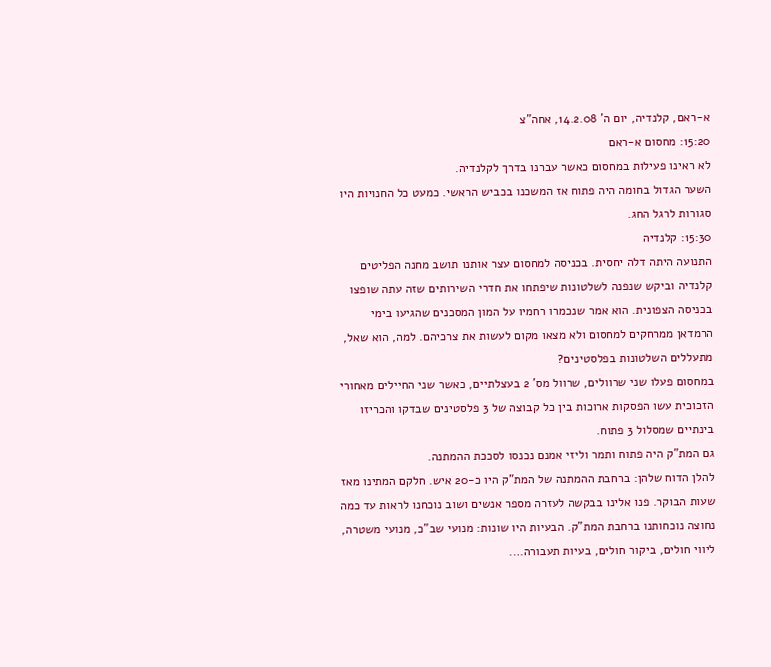א-ראם, קלנדיה, יום ה’ 14.2.08, אחה”צ
15:20: מחסום א-ראם
לא ראינו פעילות במחסום כאשר עברנו בדרך לקלנדיה.
השער הגדול בחומה היה פתוח אז המשכנו בכביש הראשי. כמעט כל החנויות היו סגורות לרגל החג.
15:30: קלנדיה
התנועה היתה דלה יחסית. בכניסה למחסום עצר אותנו תושב מחנה הפליטים קלנדיה וביקש שנפנה לשלטונות שיפתחו את חדרי השירותים שזה עתה שופצו בכניסה הצפונית. הוא אמר שנכמרו רחמיו על המון המסכנים שהגיעו בימי הרמדאן ממרחקים למחסום ולא מצאו מקום לעשות את צרכיהם. למה, הוא שאל, מתעללים השלטונות בפלסטינים?
במחסום פעלו שני שרוולים, שרוול מס' 2 בעצלתיים, כאשר שני החיילים מאחורי הזכוכית עשו הפסקות ארוכות בין כל קבוצה של 3 פלסטינים שבדקו והכריזו בינתיים שמסלול 3 פתוח.
גם המת"ק היה פתוח ותמר וליזי אמנם נכנסו לסככת ההמתנה.
להלן הדוח שלהן: ברחבת ההמתנה של המת"ק היו כ-20 איש. חלקם המתינו מאז שעות הבוקר. פנו אלינו בבקשה לעזרה מספר אנשים ושוב נוכחנו לראות עד כמה נחוצה נוכחותנו ברחבת המת"ק. הבעיות היו שונות: מנועי שב"כ, מנועי משטרה, ליווי חולים, ביקור חולים, בעיות תעבורה….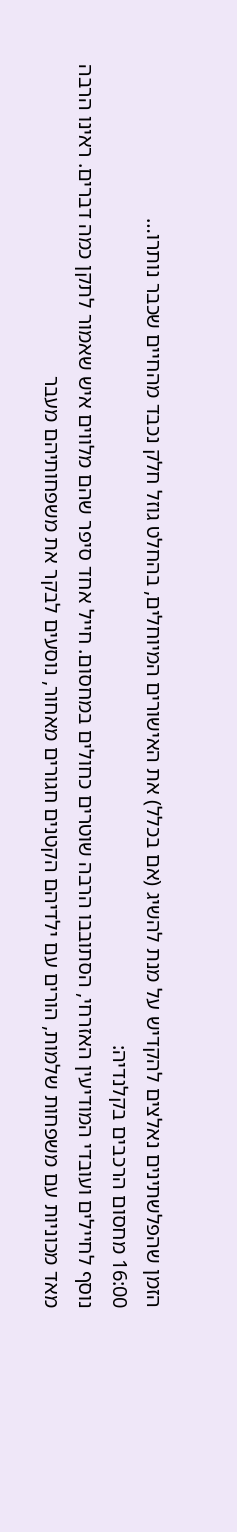הזמן שהפלשתינים נאלצים להקדיש על מנת להשיג (אם בכלל) את האישורים המיוחלים, בהחלט גוזל חלק נכבד מהחיים שכבר נותרו…
16:00 מחסום הרכבים בקלנדיה:
נוסף לחיילים ועובדי המודיעין האזרחי, הסתובבו הרבה שוטרים כחולים במחסום. חייל אחד סיפר שהם מלווים איש שאמור לתקן כמה דברים. ראינו הרבה מאד מכוניות עם משפחות שלמות, הורים עם ילדיהם הקטנים חגורים מאחור, נוסעים לבקר את משפחותיהם מעבר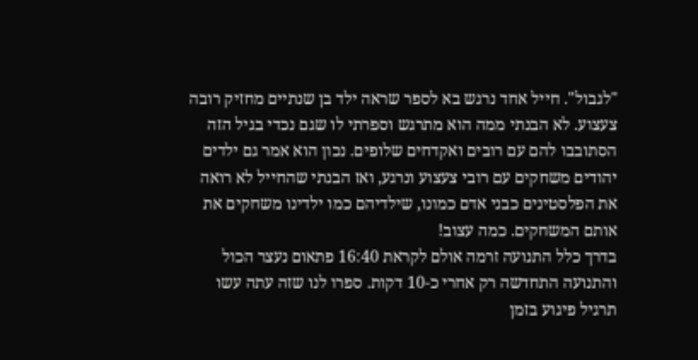"לגבול". חייל אחד נרגש בא לספר שראה ילד בן שנתיים מחזיק רובה צעצוע. לא הבנתי ממה הוא מתרגש וספרתי לו שגם נכדי בגיל הזה הסתובבו להם עם רובים ואקדחים שלופים. נכון הוא אמר גם ילדים יהודים משחקים עם רובי צעצוע ונרגע, ואז הבנתי שהחייל לא רואה את הפלסטינים כבני אדם כמונו, שילדיהם כמו ילדינו משחקים את אותם המשחקים. כמה עצוב!
בדרך כלל התנועה זרמה אולם לקראת 16:40 פתאום נעצר הכול והתנועה התחדשה רק אחרי כ-10 דקות. ספרו לנו שזה עתה עשו תרגיל פיגוע בזמן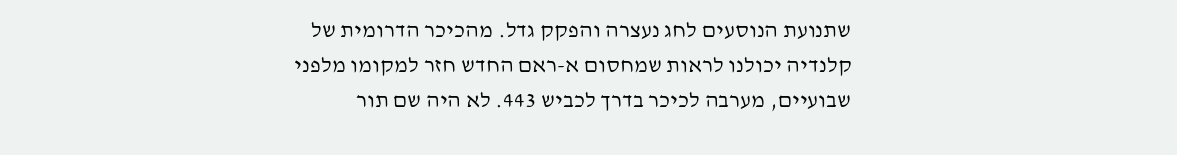שתנועת הנוסעים לחג נעצרה והפקק גדל. מהכיכר הדרומית של קלנדיה יכולנו לראות שמחסום א-ראם החדש חזר למקומו מלפני שבועיים, מערבה לכיכר בדרך לכביש 443. לא היה שם תור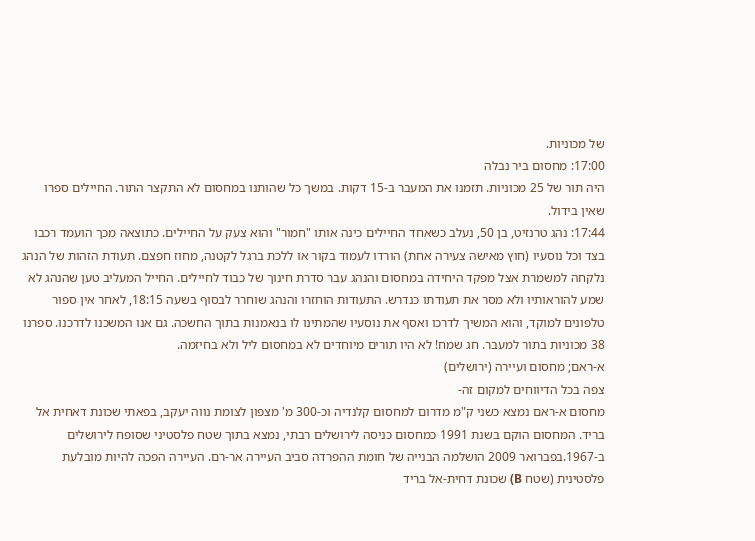של מכוניות.
17:00: מחסום ביר נבלה
היה תור של 25 מכוניות. תזמנו את המעבר ב-15 דקות. במשך כל שהותנו במחסום לא התקצר התור. החיילים ספרו שאין בידול.
17:44: נהג טרנזיט, בן 50, נעלב כשאחד החיילים כינה אותו "חמור" והוא צעק על החיילים. כתוצאה מכך הועמד רכבו בצד וכל נוסעיו (חוץ מאישה צעירה אחת) הורדו לעמוד בקור או ללכת ברגל לקטנה, מחוז חפצם. תעודת הזהות של הנהג נלקחה למשמרת אצל מפקד היחידה במחסום והנהג עבר סדרת חינוך של כבוד לחיילים. החייל המעליב טען שהנהג לא שמע להוראותיו ולא מסר את תעודתו כנדרש. התעודות הוחזרו והנהג שוחרר לבסוף בשעה 18:15, לאחר אין ספור טלפונים למוקד, והוא המשיך לדרכו ואסף את נוסעיו שהמתינו לו בנאמנות בתוך החשכה. גם אנו המשכנו לדרכנו. ספרנו 38 מכוניות בתור למעבר. חג שמח! לא היו תורים מיוחדים לא במחסום ליל ולא בחיזמה.
א-ראם; מחסום ועיירה (ירושלים)
צפה בכל הדיווחים למקום זה-
מחסום א-ראם נמצא כשני ק"מ מדרום למחסום קלנדיה וכ-300 מ' מצפון לצומת נווה יעקב, בפאתי שכונת דאחית אל בריד. המחסום הוקם בשנת 1991 כמחסום כניסה לירושלים רבתי, נמצא בתוך שטח פלסטיני שסופח לירושלים ב-1967.בפברואר 2009 הושלמה הבנייה של חומת ההפרדה סביב העיירה אר-רם. העיירה הפכה להיות מובלעת פלסטינית (שטח B) שכונת דחית-אל בריד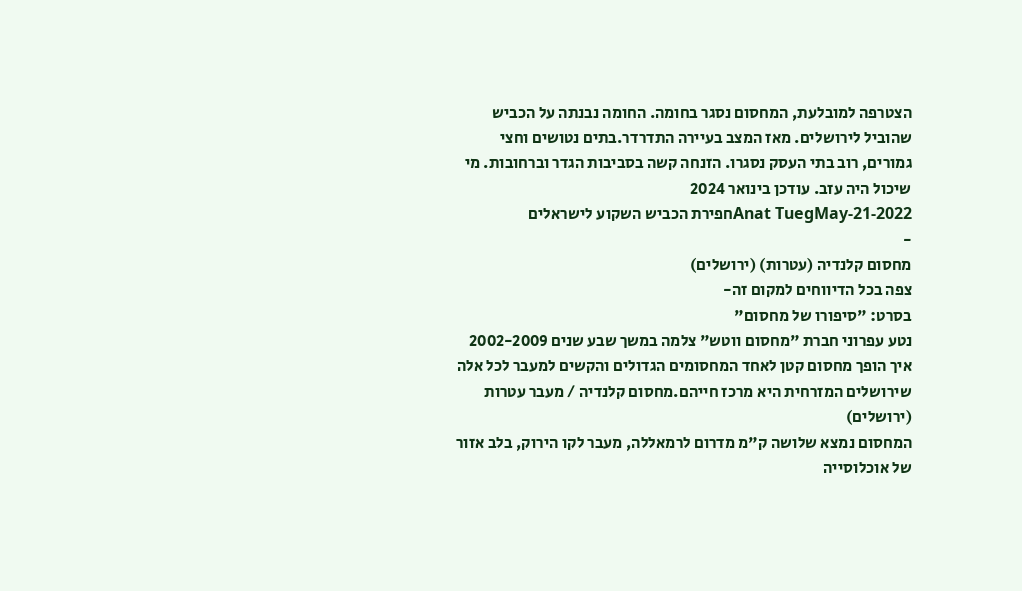הצטרפה למובלעת, המחסום נסגר בחומה. החומה נבנתה על הכביש שהוביל לירושלים. מאז המצב בעיירה התדרדר.בתים נטושים וחצי גמורים, רוב בתי העסק נסגרו. הזנחה קשה בסביבות הגדר וברחובות. מי שיכול היה עזב. עודכן בינואר 2024
Anat TuegMay-21-2022חפירת הכביש השקוע לישראלים
-
מחסום קלנדיה (עטרות) (ירושלים)
צפה בכל הדיווחים למקום זה-
בסרט: "סיפורו של מחסום"
נטע עפרוני חברת "מחסום ווטש" צלמה במשך שבע שנים 2002-2009 איך הופך מחסום קטן לאחד המחסומים הגדולים והקשים למעבר לכל אלה שירושלים המזרחית היא מרכז חייהם.מחסום קלנדיה / מעבר עטרות (ירושלים)
המחסום נמצא שלושה ק"מ מדרום לרמאללה, מעבר לקו הירוק, בלב אזור של אוכלוסייה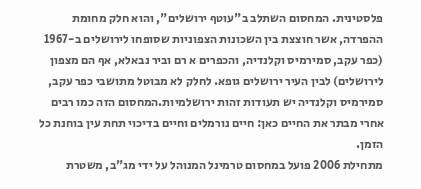פלסטינית. המחסום השתלב ב"עוטף ירושלים", והוא חלק מחומת ההפרדה, אשר חוצצת בין השכונות הצפוניות שסופחו לירושלים ב-1967 (כפר עקב, סמירמיס וקלנדיה, והכפרים א רם וביר נבאלא, אף הם מצפון לירושלים) לבין העיר ירושלים גופא. לחלק לא מבוטל מתושבי כפר עקב, סמירמיס וקלנדיה יש תעודות זהות ירושלמיות.המחסום הזה כמו רבים אחרי מבתר את החיים כאן: חיים נורמלים וחיים בדיכוי תחת עין בוחנת כל הזמן.
מתחילת 2006 פועל במחסום טרמינל המנוהל על ידי מג"ב, משטרת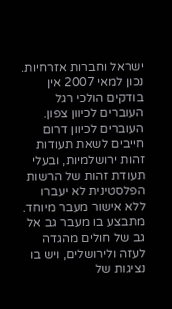ישראל וחברות אזרחיות. נכון למאי 2007 אין בודקים הולכי רגל העוברים לכיוון צפון. העוברים לכיוון דרום חייבים לשאת תעודות זהות ירושלמיות, ובעלי תעודת זהות של הרשות הפלסטינית לא יעברו ללא אישור מעבר מיוחד. מתבצע בו מעבר גב אל גב של חולים מהגדה לעזה ולירושלים, ויש בו נציגות של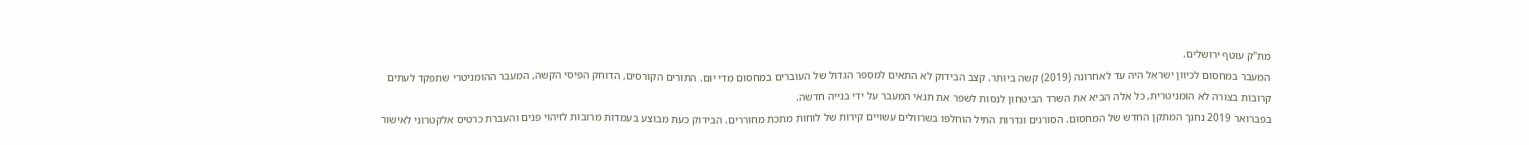מת"ק עוטף ירושלים.
המעבר במחסום לכיוון ישראל היה עד לאחרונה (2019) קשה ביותר. קצב הבידוק לא התאים למספר הגדול של העוברים במחסום מדי יום. התורים הקורסים, הדוחק הפיסי הקשה, המעבר ההומניטרי שתפקד לעתים קרובות בצורה לא הומניטרית, כל אלה הביא את השרד הביטחון לנסות לשפר את תנאי המעבר על ידי בנייה חדשה.
בפברואר 2019 נחנך המתקן החדש של המחסום. הסורגים וגדרות התיל הוחלפו בשרוולים עשויים קירות של לוחות מתכת מחוררים. הבידוק כעת מבוצע בעמדות מרובות לזיהוי פנים והעברת כרטיס אלקטרוני לאישור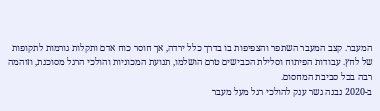המעבר. קצב המעבר השתפר והצפיפות בו בדרך כלל ירדה, אך חוסר כוח אדם ותקלות גורמות לתקופות של לחץ. עבודות הפיתוח וסלילת הכבישים טרם הושלמו, תנועת המכוניות והולכי הרגל מסוכנת, וזוהמה רבה בכל סביבת המחסום.
ב-2020 נבנה גשר ענק להולכי רגל מעל מעבר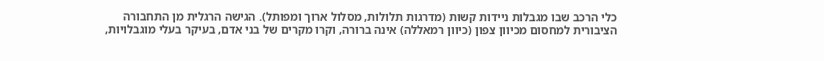כלי הרכב שבו מגבלות ניידות קשות (מדרגות תלולות, מסלול ארוך ומפותל). הגישה הרגלית מן התחבורה הציבורית למחסום מכיוון צפון (כיוון רמאללה) אינה ברורה, וקרו מקרים של בני אדם, בעיקר בעלי מוגבלויות,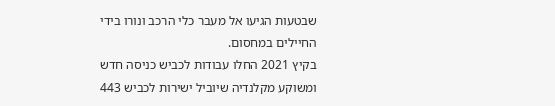שבטעות הגיעו אל מעבר כלי הרכב ונורו בידי החיילים במחסום.
בקיץ 2021 החלו עבודות לכביש כניסה חדש ומשוקע מקלנדיה שיוביל ישירות לכביש 443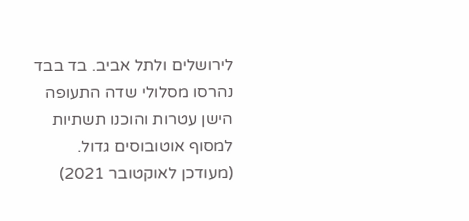לירושלים ולתל אביב. בד בבד נהרסו מסלולי שדה התעופה הישן עטרות והוכנו תשתיות למסוף אוטובוסים גדול.
(מעודכן לאוקטובר 2021)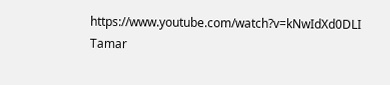https://www.youtube.com/watch?v=kNwIdXd0DLI
Tamar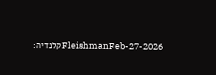FleishmanFeb-27-2026קלנדיה: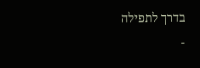בדרך לתפילה
-